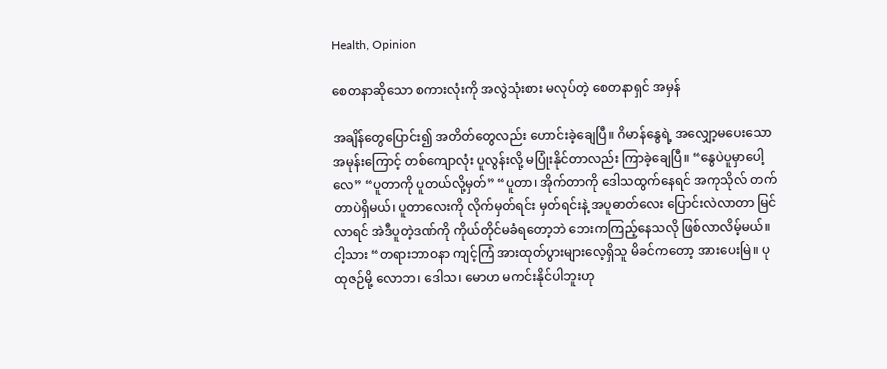Health, Opinion

စေတနာဆိုသော စကားလုံးကို အလွဲသုံးစား မလုပ်တဲ့ စေတနာရှင် အမှန်

အချိန်တွေပြောင်း၍ အတိတ်တွေလည်း ဟောင်းခဲ့ချေပြီ။ ဂိမာန်နွေရဲ့ အလျှော့မပေးသော အမုန်းကြောင့် တစ်ကျောလုံး ပူလွန်းလို့ မပြုံးနိုင်တာလည်း ကြာခဲ့ချေပြီ။ “နွေပဲပူမှာပေါ့လေ” “ပူတာကို ပူတယ်လို့မှတ်” “ပူတာ၊ အိုက်တာကို ဒေါသထွက်နေရင် အကုသိုလ် တက်တာပဲရှိမယ်၊ ပူတာလေးကို လိုက်မှတ်ရင်း မှတ်ရင်းနဲ့ အပူဓာတ်လေး ပြောင်းလဲလာတာ မြင်လာရင် အဲဒီပူတဲ့ဒဏ်ကို ကိုယ်တိုင်မခံရတော့ဘဲ ဘေးကကြည့်နေသလို ဖြစ်လာလိမ့်မယ်။ ငါ့သား “တရားဘာဝနာ ကျင့်ကြံ အားထုတ်ပွားများလေ့ရှိသူ မိခင်ကတော့ အားပေးမြဲ။ ပုထုဇဉ်မို့ လောဘ၊ ဒေါသ၊ မောဟ မကင်းနိုင်ပါဘူးဟု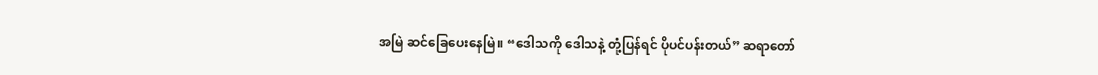အမြဲ ဆင်ခြေပေးနေမြဲ။ “ဒေါသကို ဒေါသနဲ့ တုံ့ပြန်ရင် ပိုပင်ပန်းတယ်” ဆရာတော်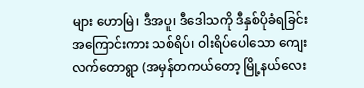များ ဟောမြဲ၊ ဒီအပူ၊ ဒီဒေါသကို ဒီနှစ်ပိုခံရခြင်း အကြောင်းကား သစ်ရိပ်၊ ဝါးရိပ်ပေါသော ကျေးလက်တောရွာ (အမှန်တကယ်တော့ မြို့နယ်လေး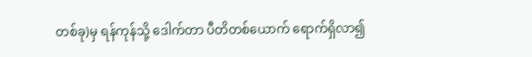တစ်ခု)မှ ရန်ကုန်သို့ ဒေါက်တာ ပီတိတစ်ယောက် ရောက်ရှိလာ၍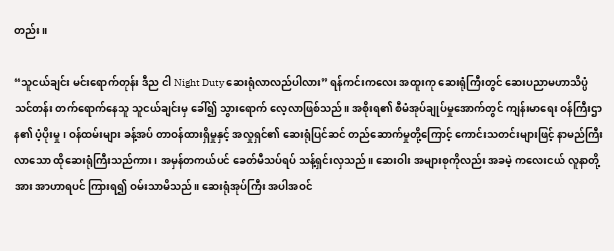တည်း။

“သူငယ်ချင်း မင်းရောက်တုန်း ဒီည ငါ Night Duty ဆေးရုံလာလည်ပါလား” ရန်ကင်းကလေး အထူးကု ဆေးရုံကြီးတွင် ဆေးပညာမဟာသိပ္ပံ သင်တန်း တက်ရောက်နေသူ သူငယ်ချင်းမှ ခေါ်၍ သွားရောက် လေ့လာဖြစ်သည်။ အစိုးရ၏ စီမံအုပ်ချုပ်မှုအောက်တွင် ကျန်းမာရေး ဝန်ကြီးဌာန၏ ပံ့ပိုးမှု၊ ဝန်ထမ်းများ ခန့်အပ် တာဝန်ထားရှိမှုနှင့် အလှုရှင်၏ ဆေးရုံပြင်ဆင် တည်ဆောက်မှုတို့ကြောင့် ကောင်းသတင်းများဖြင့် နာမည်ကြီးလာသော ထိုဆေးရုံကြီးသည်ကား၊ အမှန်တကယ်ပင် ခေတ်မီသပ်ရပ် သန့်ရှင်းလှသည်။ ဆေးဝါး အများစုကိုလည်း အခမဲ့ ကလေးငယ် လူနာတို့အား အာဟာရပင် ကြားရ၍ ဝမ်းသာမိသည်။ ဆေးရုံအုပ်ကြီး အပါအဝင်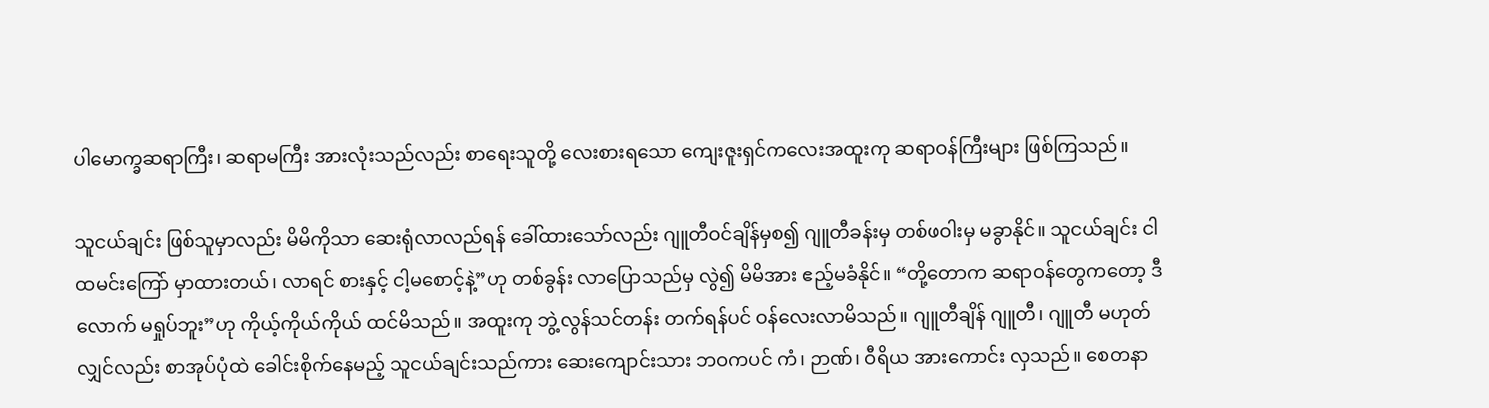ပါမောက္ခဆရာကြီး၊ ဆရာမကြီး အားလုံးသည်လည်း စာရေးသူတို့ လေးစားရသော ကျေးဇူးရှင်ကလေးအထူးကု ဆရာဝန်ကြီးများ ဖြစ်ကြသည်။

သူငယ်ချင်း ဖြစ်သူမှာလည်း မိမိကိုသာ ဆေးရုံလာလည်ရန် ခေါ်ထားသော်လည်း ဂျူတီဝင်ချိန်မှစ၍ ဂျူတီခန်းမှ တစ်ဖဝါးမှ မခွာနိုင်။ သူငယ်ချင်း ငါထမင်းကြော် မှာထားတယ်၊ လာရင် စားနှင့် ငါ့မစောင့်နဲ့”ဟု တစ်ခွန်း လာပြောသည်မှ လွဲ၍ မိမိအား ဧည့်မခံနိုင်။ “တို့တောက ဆရာဝန်တွေကတော့ ဒီလောက် မရှုပ်ဘူး”ဟု ကိုယ့်ကိုယ်ကိုယ် ထင်မိသည်။ အထူးကု ဘွဲ့လွန်သင်တန်း တက်ရန်ပင် ဝန်လေးလာမိသည်။ ဂျူတီချိန် ဂျူတီ၊ ဂျူတီ မဟုတ်လျှင်လည်း စာအုပ်ပုံထဲ ခေါင်းစိုက်နေမည့် သူငယ်ချင်းသည်ကား ဆေးကျောင်းသား ဘဝကပင် ကံ၊ ဉာဏ်၊ ဝီရိယ အားကောင်း လှသည်။ စေတနာ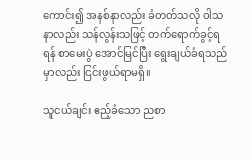ကောင်း၍ အနစ်နာလည်း ခံတတ်သလို ဝါသနာလည်း သန်လွန်းသဖြင့် တက်ရောက်ခွင့်ရရန် စာမေးပွဲ အောင်မြင်ပြီး ရွေးချယ်ခံရသည်မှာလည်း ငြင်းဖွယ်ရာမရှိ။

သူငယ်ချင်း ဧည့်ခံသော ညစာ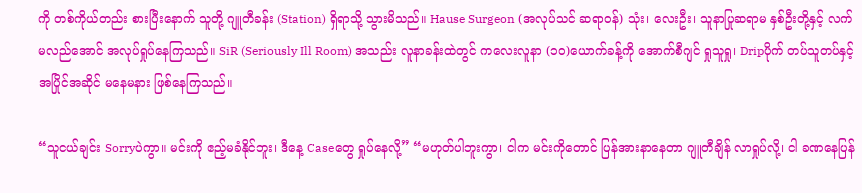ကို တစ်ကိုယ်တည်း စားပြီးနောက် သူတို့ ဂျူတီခန်း (Station) ရှိရာသို့ သွားမိသည်။ Hause Surgeon (အလုပ်သင် ဆရာဝန်) သုံး၊ လေးဦး၊ သူနာပြုဆရာမ နှစ်ဦးတို့နှင့် လက်မလည်အောင် အလုပ်ရှုပ်နေကြသည်။ SiR (Seriously Ill Room) အသည်း လူနာခန်းထဲတွင် ကလေးလူနာ (၁၀)ယောက်ခန့်ကို အောက်စီဂျင် ရှုသူရှု၊ Dripပိုက် တပ်သူတပ်နှင့် အပြိုင်အဆိုင် မနေမနား ဖြစ်နေကြသည်။

“သူငယ်ချင်း Sorryပဲကွာ။ မင်းကို ဧည့်မခံနိုင်ဘူး၊ ဒီနေ့ Caseတွေ ရှုပ်နေလို့” “မဟုတ်ပါဘူးကွာ၊ ငါက မင်းကိုတောင် ပြန်အားနာနေတာ ဂျူတီချိန် လာရှုပ်လို့၊ ငါ ခဏနေပြန်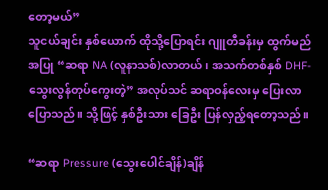တော့မယ်”
သူငယ်ချင်း နှစ်ယောက် ထိုသို့ပြောရင်း ဂျူတီခန်းမှ ထွက်မည်အပြု “ဆရာ NA (လူနာသစ်)လာတယ်၊ အသက်တစ်နှစ် DHF-သွေးလွန်တုပ်ကွေးတဲ့” အလုပ်သင် ဆရာဝန်လေးမှ ပြေးလာပြောသည်။ သို့ဖြင့် နှစ်ဦးသား ခြေဦး ပြန်လှည့်ရတော့သည်။

“ဆရာ Pressure (သွေးပေါင်ချိန်)ချိန်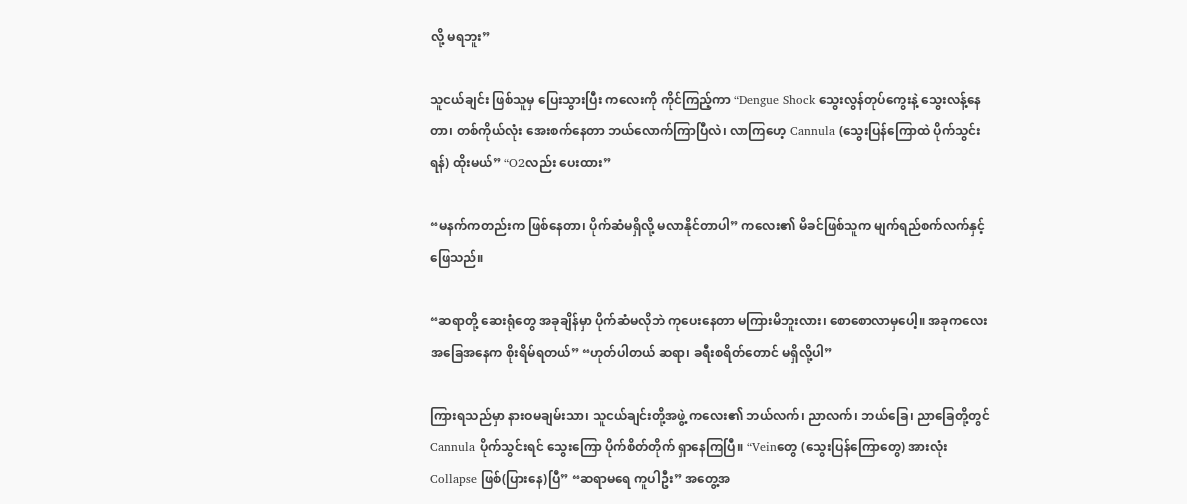လို့ မရဘူး”

သူငယ်ချင်း ဖြစ်သူမှ ပြေးသွားပြီး ကလေးကို ကိုင်ကြည့်ကာ “Dengue Shock သွေးလွန်တုပ်ကွေးနဲ့ သွေးလန့်နေတာ၊ တစ်ကိုယ်လုံး အေးစက်နေတာ ဘယ်လောက်ကြာပြီလဲ၊ လာကြဟေ့ Cannula (သွေးပြန်ကြောထဲ ပိုက်သွင်းရန်) ထိုးမယ်” “O2လည်း ပေးထား”

“မနက်ကတည်းက ဖြစ်နေတာ၊ ပိုက်ဆံမရှိလို့ မလာနိုင်တာပါ” ကလေး၏ မိခင်ဖြစ်သူက မျက်ရည်စက်လက်နှင့် ဖြေသည်။

“ဆရာတို့ ဆေးရုံတွေ အခုချိန်မှာ ပိုက်ဆံမလိုဘဲ ကုပေးနေတာ မကြားမိဘူးလား၊ စောစောလာမှပေါ့။ အခုကလေး အခြေအနေက စိုးရိမ်ရတယ်” “ဟုတ်ပါတယ် ဆရာ၊ ခရီးစရိတ်တောင် မရှိလို့ပါ”

ကြားရသည်မှာ နားဝမချမ်းသာ၊ သူငယ်ချင်းတို့အဖွဲ့ ကလေး၏ ဘယ်လက်၊ ညာလက်၊ ဘယ်ခြေ၊ ညာခြေတို့တွင် Cannula ပိုက်သွင်းရင် သွေးကြော ပိုက်စိတ်တိုက် ရှာနေကြပြီ။ “Veinတွေ (သွေးပြန်ကြောတွေ) အားလုံး Collapse ဖြစ်(ပြားနေ)ပြီ” “ဆရာမရေ ကူပါဦး” အတွေ့အ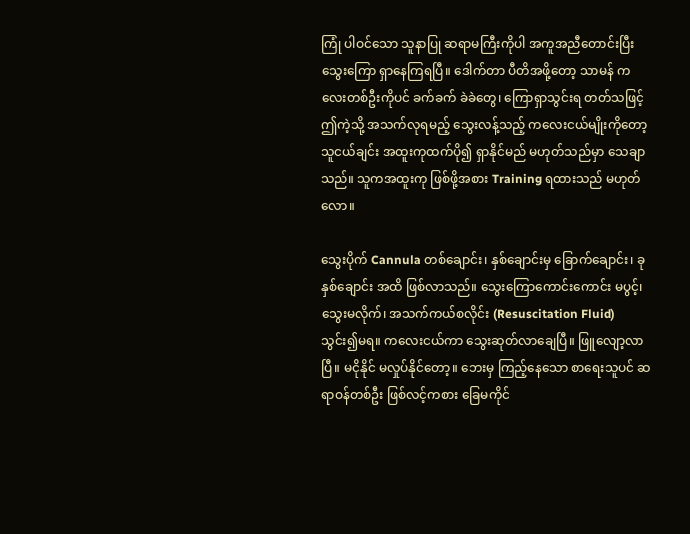ကြုံ ပါဝင်သော သူနာပြု ဆရာမကြီးကိုပါ အကူအညီတောင်းပြီး သွေးကြော ရှာနေကြရပြီ။ ဒေါက်တာ ပီတိအဖို့တော့ သာမန် ကလေးတစ်ဦးကိုပင် ခက်ခက် ခဲခဲတွေ၊ ကြောရှာသွင်းရ တတ်သဖြင့် ဤကဲ့သို့ အသက်လုရမည့် သွေးလန့်သည့် ကလေးငယ်မျိုးကိုတော့ သူငယ်ချင်း အထူးကုထက်ပို၍ ရှာနိုင်မည် မဟုတ်သည်မှာ သေချာသည်။ သူကအထူးကု ဖြစ်ဖို့အစား Training ရထားသည် မဟုတ်လော။

သွေးပိုက် Cannula တစ်ချောင်း၊ နှစ်ချောင်းမှ ခြောက်ချောင်း၊ ခုနှစ်ချောင်း အထိ ဖြစ်လာသည်။ သွေးကြောကောင်းကောင်း မပွင့်၊ သွေးမလိုက်၊ အသက်ကယ်စလိုင်း (Resuscitation Fluid)သွင်း၍မရ။ ကလေးငယ်ကာ သွေးဆုတ်လာချေပြီ။ ဖြူလျော့လာပြီ။ မငိုနိုင် မလှုပ်နိုင်တော့။ ဘေးမှ ကြည့်နေသော စာရေးသူပင် ဆရာဝန်တစ်ဦး ဖြစ်လင့်ကစား ခြေမကိုင်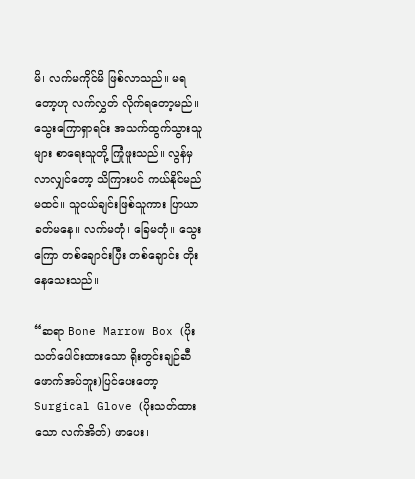မိ၊ လက်မကိုင်မိ ဖြစ်လာသည်။ မရတော့ဟု လက်လွှတ် လိုက်ရတော့မည်။ သွေးကြောရှာရင်း အသက်ထွက်သွားသူများ စာရေးသူတို့ ကြုံဖူးသည်။ လွန်မှလာလျှင်တော့ သိကြားပင် ကယ်နိုင်မည်မထင်။ သူငယ်ချင်းဖြစ်သူကား ပြာယာခတ်မနေ။ လက်မတုံ၊ ခြေမတုံ။ သွေးကြော တစ်ချောင်းပြီး တစ်ချောင်း တိုးနေသေးသည်။

“ဆရာ Bone Marrow Box (ပိုးသတ်ပေါင်းထားသော ရိုးတွင်းချဉ်ဆီဖောက်အပ်ဘူး)ပြင်ပေးတော့ Surgical Glove (ပိုးသတ်ထားသော လက်အိတ်) ဖာပေး၊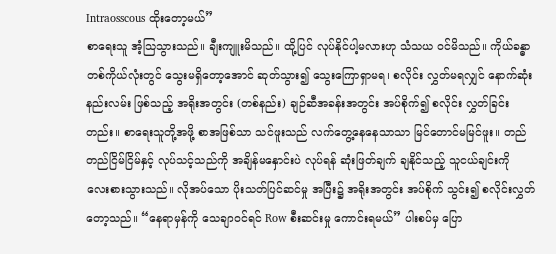Intraosscous ထိုးတော့မယ်”
စာရေးသူ အံ့သြသွားသည်။ ချီးကျူးမိသည်။ ထို့ပြင် လုပ်နိုင်ပါ့မလားဟု သံသယ ဝင်မိသည်။ ကိုယ်ခန္ဓာ တစ်ကိုယ်လုံးတွင် သွေးမရှိတော့အောင် ဆုတ်သွား၍ သွေးကြောရှာမရ၊ စလိုင်း လွှတ်မရလျှင် နောက်ဆုံး နည်းလမ်း ဖြစ်သည့် အရိုးအတွင်း (တစ်နည်း) ချဉ်ဆီအခန်းအတွင်း အပ်စိုက်၍ စလိုင်း လွှတ်ခြင်းတည်း။ စာရေးသူတို့အဖို့ စာအဖြစ်သာ သင်ဖူးသည် လက်တွေ့နေနေသာသာ မြင်တောင်မမြင်ဖူး။ တည်တည်ငြိမ်ငြိမ်နှင့် လုပ်သင့်သည်ကို အချိန်မနှောင်းပဲ လုပ်ရန် ဆုံးဖြတ်ချက် ချနိုင်သည့် သူငယ်ချင်းကို လေးစားသွားသည်။ လိုအပ်သော ပိုးသတ်ပြင်ဆင်မှု အပြီး၌ အရိုးအတွင်း အပ်စိုက် သွင်း၍ စလိုင်းလွှတ်တော့သည်။ “နေရာမှန်ကို သေချာဝင်ရင် Row စီးဆင်းမှု ကောင်းရမယ်” ပါးစပ်မှ ပြော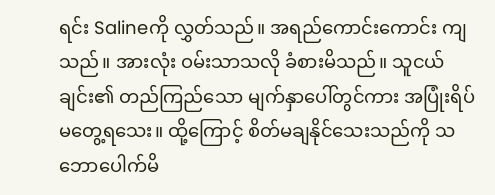ရင်း Salineကို လွှတ်သည်။ အရည်ကောင်းကောင်း ကျသည်။ အားလုံး ဝမ်းသာသလို ခံစားမိသည်။ သူငယ်ချင်း၏ တည်ကြည်သော မျက်နှာပေါ်တွင်ကား အပြုံးရိပ် မတွေ့ရသေး။ ထို့ကြောင့် စိတ်မချနိုင်သေးသည်ကို သဘောပေါက်မိ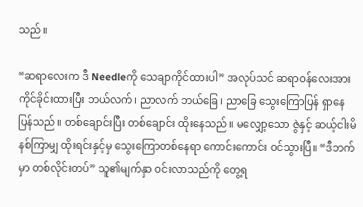သည်။

“ဆရာလေးက ဒီ Needleကို သေချာကိုင်ထားပါ” အလုပ်သင် ဆရာဝန်လေးအား ကိုင်ခိုင်းထားပြီး ဘယ်လက်၊ ညာလက် ဘယ်ခြေ၊ ညာခြေ သွေးကြောပြန် ရှာနေပြန်သည်။ တစ်ချောင်းပြီး တစ်ချောင်း ထိုးနေသည်။ မလျှော့သော ဇွဲနှင့် ဆယ့်ငါးမိနစ်ကြာမျှ ထိုးရင်းနှင့်မှ သွေးကြောတစ်နေရာ ကောင်းကောင်း ဝင်သွားပြီ။ “ဒီဘက်မှာ တစ်လိုင်းတပ်” သူ၏မျက်နှာ ဝင်းလာသည်ကို တွေ့ရ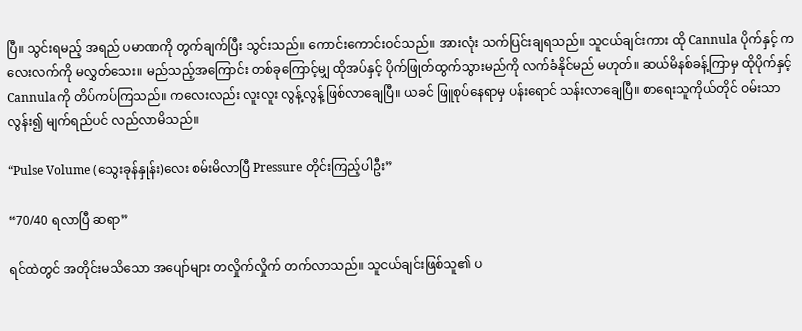ပြီ။ သွင်းရမည့် အရည် ပမာဏကို တွက်ချက်ပြီး သွင်းသည်။ ကောင်းကောင်းဝင်သည်။ အားလုံး သက်ပြင်းချရသည်။ သူငယ်ချင်းကား ထို Cannula ပိုက်နှင့် ကလေးလက်ကို မလွှတ်သေး။ မည်သည့်အကြောင်း တစ်ခုကြောင့်မျှ ထိုအပ်နှင့် ပိုက်ဖြုတ်ထွက်သွားမည်ကို လက်ခံနိုင်မည် မဟုတ်။ ဆယ်မိနစ်ခန့်ကြာမှ ထိုပိုက်နှင့် Cannulaကို တိပ်ကပ်ကြသည်။ ကလေးလည်း လူးလူး လွန့်လွန့် ဖြစ်လာချေပြီ။ ယခင် ဖြူစုပ်နေရာမှ ပန်းရောင် သန်းလာချေပြီ။ စာရေးသူကိုယ်တိုင် ဝမ်းသာလွန်း၍ မျက်ရည်ပင် လည်လာမိသည်။

“Pulse Volume (သွေးခုန်နှုန်း)လေး စမ်းမိလာပြီ Pressure တိုင်းကြည့်ပါဦး”

“70/40 ရလာပြီ ဆရာ”

ရင်ထဲတွင် အတိုင်းမသိသော အပျော်များ တလှိုက်လှိုက် တက်လာသည်။ သူငယ်ချင်းဖြစ်သူ၏ ပ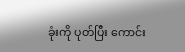ခုံးကို ပုတ်ပြီး ကောင်း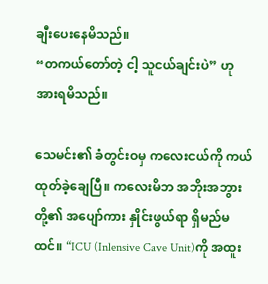ချီးပေးနေမိသည်။
“တကယ်တော်တဲ့ ငါ့ သူငယ်ချင်းပဲ” ဟု အားရမိသည်။

သေမင်း၏ ခံတွင်းဝမှ ကလေးငယ်ကို ကယ်ထုတ်ခဲ့ချေပြီ။ ကလေးမိဘ အဘိုးအဘွားတို့၏ အပျော်ကား နှိုင်းဖွယ်ရာ ရှိမည်မထင်။ “ICU (Inlensive Cave Unit)ကို အထူး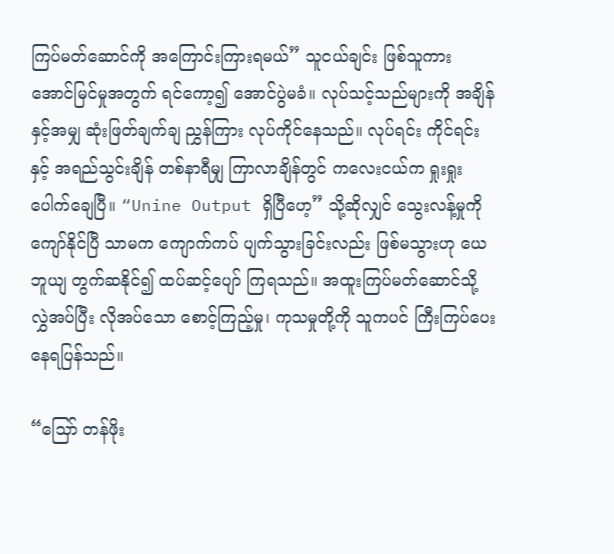ကြပ်မတ်ဆောင်ကို အကြောင်းကြားရမယ်” သူငယ်ချင်း ဖြစ်သူကား အောင်မြင်မှုအတွက် ရင်ကော့၍ အောင်ပွဲမခံ။ လုပ်သင့်သည်များကို အချိန်နှင့်အမျှ ဆုံးဖြတ်ချက်ချ ညွှန်ကြား လုပ်ကိုင်နေသည်။ လုပ်ရင်း ကိုင်ရင်းနှင့် အရည်သွင်းချိန် တစ်နာရီမျှ ကြာလာချိန်တွင် ကလေးငယ်က ရှုးရှုးပေါက်ချေပြီ။ “Unine Output ရှိပြီဟေ့” သို့ဆိုလျှင် သွေးလန့်မှုကို ကျော်နိုင်ပြီ သာမက ကျောက်ကပ် ပျက်သွားခြင်းလည်း ဖြစ်မသွားဟု ယေဘူယျ တွက်ဆနိုင်၍ ထပ်ဆင့်ပျော် ကြရသည်။ အထူးကြပ်မတ်ဆောင်သို့ လွှဲအပ်ပြီး လိုအပ်သော စောင့်ကြည့်မှု၊ ကုသမှုတို့ကို သူကပင် ကြီးကြပ်ပေးနေရပြန်သည်။

“သြော် တန်ဖိုး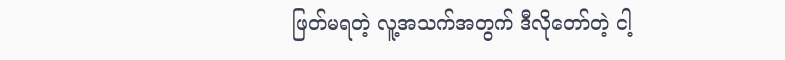ဖြတ်မရတဲ့ လူ့အသက်အတွက် ဒီလိုတော်တဲ့ ငါ့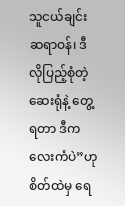သူငယ်ချင်း ဆရာဝန်၊ ဒီလိုပြည့်စုံတဲ့ ဆေးရုံနဲ့ တွေ့ရတာ ဒီကလေးကံပဲ”ဟု စိတ်ထဲမှ ရေ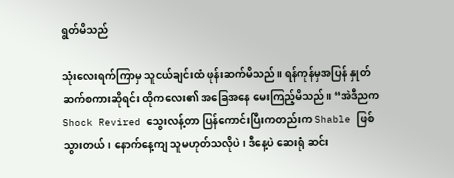ရွတ်မိသည်

သုံးလေးရက်ကြာမှ သူငယ်ချင်းထံ ဖုန်းဆက်မိသည်။ ရန်ကုန်မှအပြန် နှုတ်ဆက်စကားဆိုရင်း ထိုကလေး၏ အခြေအနေ မေးကြည့်မိသည်။ “အဲဒီညက Shock Revired သွေးလန့်တာ ပြန်ကောင်းပြီးကတည်းက Shable ဖြစ်သွားတယ်၊ နောက်နေ့ကျ သူမဟုတ်သလိုပဲ၊ ဒီနေ့ပဲ ဆေးရုံ ဆင်း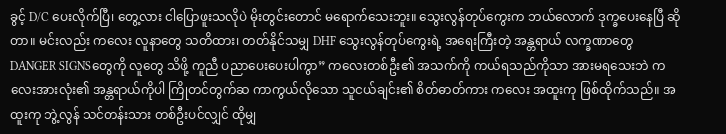ခွင့် D/C ပေးလိုက်ပြီ၊ တွေ့လား ငါပြောဖူးသလိုပဲ မိုးတွင်းတောင် မရောက်သေးဘူး။ သွေးလွန်တုပ်ကွေးက ဘယ်လောက် ဒုက္ခပေးနေပြီ ဆိုတာ။ မင်းလည်း ကလေး လူနာတွေ သတိထား၊ တတ်နိုင်သမျှ DHF သွေးလွန်တုပ်ကွေးရဲ့ အရေးကြီးတဲ့ အန္တရာယ် လက္ခဏာတွေ DANGER SIGNSတွေကို လူတွေ သိဖို့ ကူညီ ပညာပေးပေးပါကွာ” ကလေးတစ်ဦး၏ အသက်ကို ကယ်ရသည်ကိုသာ အားမရသေးဘဲ ကလေးအားလုံး၏ အန္တရာယ်ကိုပါ ကြိုတင်တွက်ဆ ကာကွယ်လိုသော သူငယ်ချင်း၏ စိတ်ဓာတ်ကား ကလေး အထူးကု ဖြစ်ထိုက်သည်။ အထူးကု ဘွဲ့လွန် သင်တန်းသား တစ်ဦးပင်လျှင် ထိုမျှ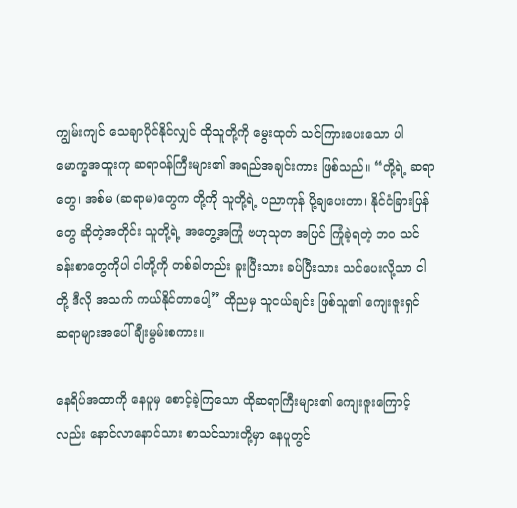ကျွမ်းကျင် သေချာပိုင်နိုင်လျှင် ထိုသူတို့ကို မွေးထုတ် သင်ကြားပေးသော ပါမောက္ခအထူးကု ဆရာ၀န်ကြီးများ၏ အရည်အချင်းကား ဖြစ်သည်။ “တို့ရဲ့ ဆရာတွေ၊ အစ်မ (ဆရာမ)တွေက တို့ကို သူတို့ရဲ့ ပညာကုန် ပို့ချပေးတာ၊ နိုင်ငံခြားပြန်တွေ ဆိုတဲ့အတိုင်း သူတို့ရဲ့ အတွေ့အကြုံ ဗဟုသုတ အပြင် ကြုံခဲ့ရတဲ့ ဘ၀ သင်ခန်းစာတွေကိုပါ ငါတို့ကို တစ်ခါတည်း ခူးပြီးသား ခပ်ပြီးသား သင်ပေးလို့သာ ငါတို့ ဒီလို အသက် ကယ်နိုင်တာပေါ့” ထိုညမှ သူငယ်ချင်း ဖြစ်သူ၏ ကျေးဇူးရှင် ဆရာများအပေါ် ချီးမွမ်းစကား။

နေရိပ်အထာကို နေပူမှ စောင့်ခဲ့ကြသော ထိုဆရာကြီးများ၏ ကျေးဇူးကြောင့်လည်း နောင်လာနောင်သား စာသင်သားတို့မှာ နေပူတွင်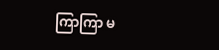ကြာကြာ မ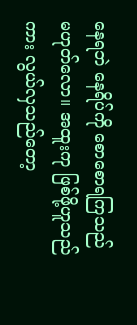နေရဘဲ နေရိပ်ကို စောစောရကြသည် မဟုတ်လော။ အထူးကု ဖြစ်ဖို့ဟူသည်ကား လွယ်လှသည်တော့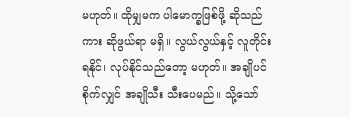မဟုတ်။ ထိုမျှမက ပါမောက္ခဖြစ်ဖို့ ဆိုသည်ကား ဆိုဖွယ်ရာ မရှိ။ လွယ်လွယ်နှင့် လူတိုင်းရနိုင်၊ လုပ်နိုင်သည်တော့ မဟုတ်။ အချိုပင်စိုက်လျှင် အချိုသီး သီးပေမည်။ သို့သော်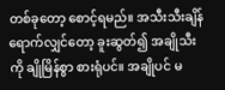တစ်ခုတော့ စောင့်ရမည်။ အသီးသီးချိန် ရောက်လျှင်တော့ ခူးဆွတ်၍ အချိုသီးကို ချိုမြိန်စွာ စားရုံပင်။ အချိုပင် မ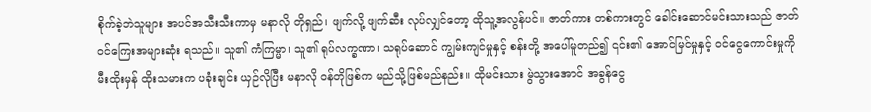စိုက်ခဲ့ဘဲသူများ အပင်အသီးသီးကာမှ မနာလို တိုရှည်၊ ဖျက်လို့ ဖျက်ဆီး လုပ်လျှင်တော့ ထိုသူ့အလွန်ပင်။ ဇာတ်ကား တစ်ကားတွင် ခေါင်းဆောင်မင်းသားသည် ဇာတ်၀င်ကြေးအများဆုံး ရသည်။ သူ၏ ကံကြမ္မာ၊ သူ၏ ရုပ်လက္ခဏာ၊ သရုပ်ဆောင် ကျွမ်းကျင်မှုနှင့် စန်းတို့ အပေါ်မူတည်၍ ၎င်း၏ အောင်မြင်မှုနှင့် ၀င်ငွေကောင်းမှုကို မီးထိုးမှန် ထိုးသမားက ပခုံးချင်း ယှဉ်လိုပြီး မနာလို ၀န်တိုဖြစ်က မည်သို့ဖြစ်မည်နည်း။ ထိုမင်းသား မွဲသွားအောင် အခွန်ငွေ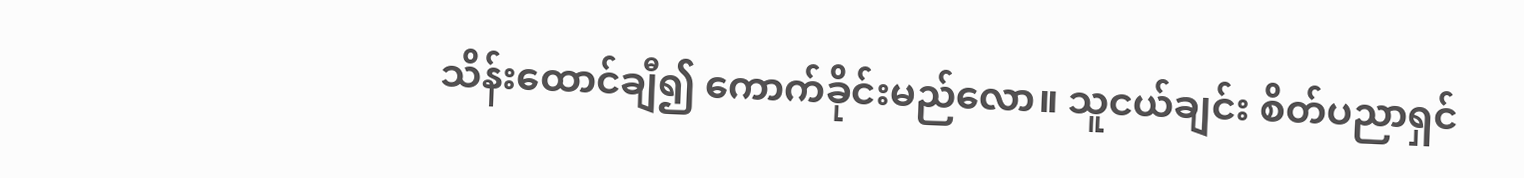သိန်းထောင်ချီ၍ ကောက်ခိုင်းမည်လော။ သူငယ်ချင်း စိတ်ပညာရှင်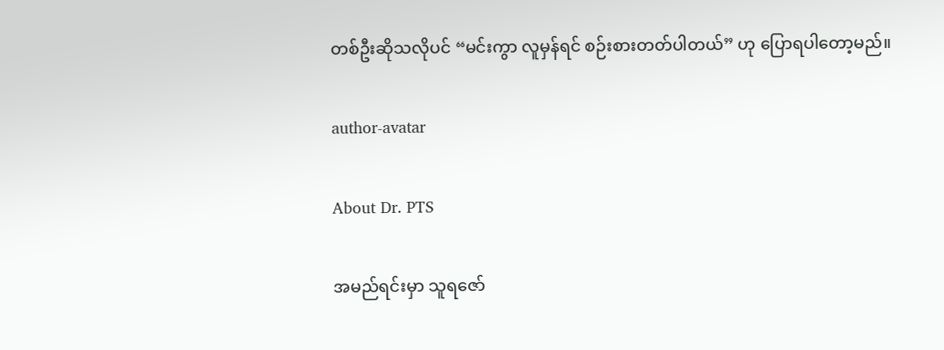တစ်ဦးဆိုသလိုပင် “မင်းကွာ လူမှန်ရင် စဉ်းစားတတ်ပါတယ်” ဟု ပြောရပါတော့မည်။

author-avatar

About Dr. PTS

အမည်ရင်းမှာ သူရဇော်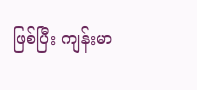ဖြစ်ပြီး ကျန်းမာ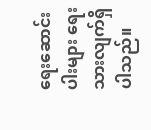ရေးဆောင်းပါးများ ရေးသားလျက်ရှိပါသည်။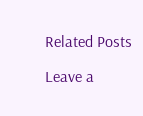Related Posts

Leave a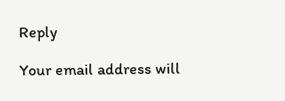Reply

Your email address will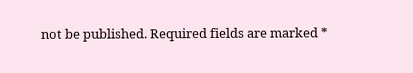not be published. Required fields are marked *